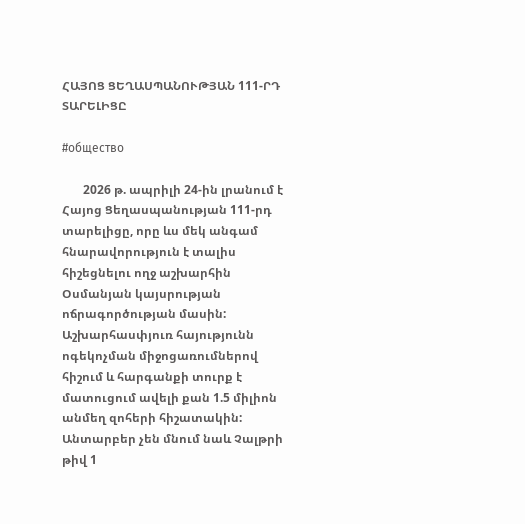ՀԱՅՈՑ ՑԵՂԱՍՊԱՆՈՒԹՅԱՆ 111-ՐԴ ՏԱՐԵԼԻՑԸ

#общество

       2026 թ. ապրիլի 24-ին լրանում է Հայոց Ցեղասպանության 111-րդ տարելիցը, որը ևս մեկ անգամ հնարավորություն է տալիս հիշեցնելու ողջ աշխարհին Օսմանյան կայսրության ոճրագործության մասին: Աշխարհասփյուռ հայությունն ոգեկոչման միջոցառումներով հիշում և հարգանքի տուրք է մատուցում ավելի քան 1.5 միլիոն անմեղ զոհերի հիշատակին: Անտարբեր չեն մնում նաև Չալթրի թիվ 1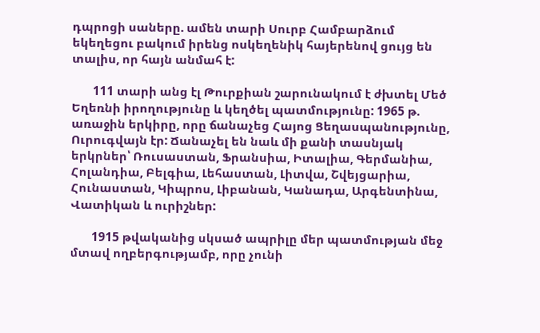դպրոցի սաները. ամեն տարի Սուրբ Համբարձում եկեղեցու բակում իրենց ոսկեղենիկ հայերենով ցույց են տալիս, որ հայն անմահ է:

       111 տարի անց էլ Թուրքիան շարունակում է ժխտել Մեծ Եղեռնի իրողությունը և կեղծել պատմությունը: 1965 թ. առաջին երկիրը, որը ճանաչեց Հայոց Ցեղասպանությունը, Ուրուգվայն էր: Ճանաչել են նաև մի քանի տասնյակ երկրներ՝ Ռուսաստան, Ֆրանսիա, Իտալիա, Գերմանիա, Հոլանդիա, Բելգիա, Լեհաստան, Լիտվա, Շվեյցարիա, Հունաստան, Կիպրոս, Լիբանան, Կանադա, Արգենտինա, Վատիկան և ուրիշներ:

       1915 թվականից սկսած ապրիլը մեր պատմության մեջ մտավ ողբերգությամբ, որը չունի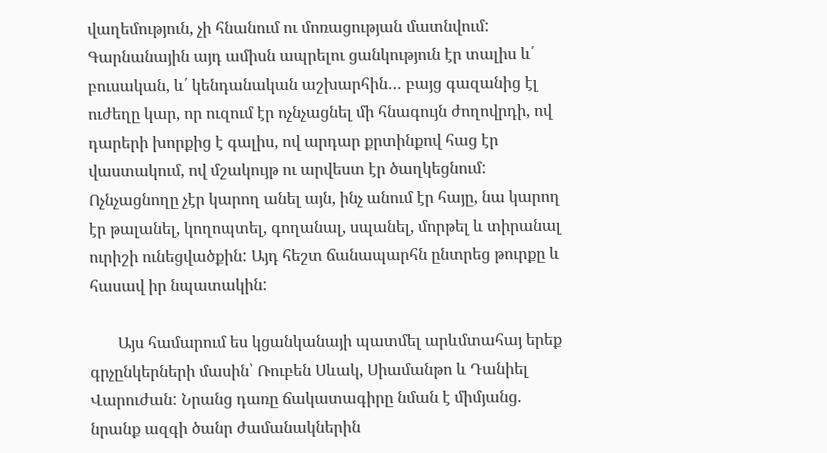վաղեմություն, չի հնանում ու մոռացության մատնվում: Գարնանային այդ ամիսն ապրելու ցանկություն էր տալիս և՛ բուսական, և՛ կենդանական աշխարհին… բայց գազանից էլ ուժեղը կար, որ ուզում էր ոչնչացնել մի հնագույն ժողովրդի, ով դարերի խորքից է գալիս, ով արդար քրտինքով հաց էր վաստակում, ով մշակույթ ու արվեստ էր ծաղկեցնում: Ոչնչացնողը չէր կարող անել այն, ինչ անում էր հայը, նա կարող էր թալանել, կողոպտել, գողանալ, սպանել, մորթել և տիրանալ ուրիշի ունեցվածքին: Այդ հեշտ ճանապարհն ընտրեց թուրքը և հասավ իր նպատակին:

       Այս համարում ես կցանկանայի պատմել արևմտահայ երեք գրչընկերների մասին՝ Ռուբեն Սևակ, Սիամանթո և Դանիել Վարուժան: Նրանց դառը ճակատագիրը նման է միմյանց. նրանք ազգի ծանր ժամանակներին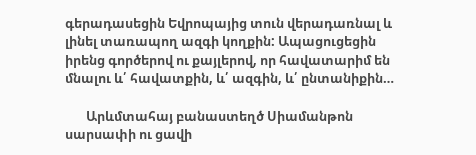գերադասեցին Եվրոպայից տուն վերադառնալ և լինել տառապող ազգի կողքին: Ապացուցեցին իրենց գործերով ու քայլերով, որ հավատարիմ են մնալու և՛ հավատքին, և՛ ազգին, և՛ ընտանիքին…

       Արևմտահայ բանաստեղծ Սիամանթոն սարսափի ու ցավի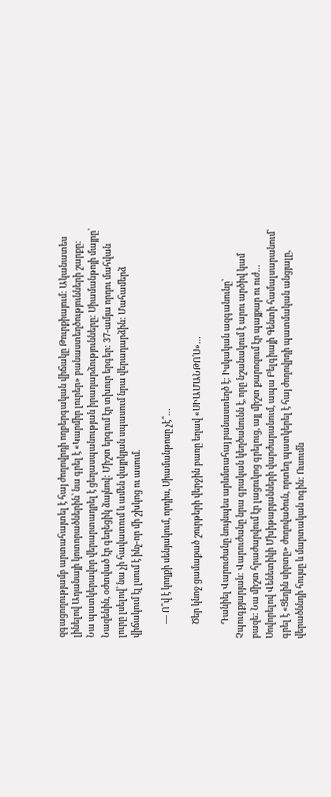զգացողությամբ արտահայտել է հայ ժողովրդի ողբերգական վիճակը Թուրքիայում: Ականատես լինելով Ադանայի կոտորածներին՝ նա գրել է «Կարմիր լուրեր» բանաստեղծությունների շարքը: Նա պատկերավոր վերարտադրել է ցեղասպանության իրադարձությունները: Սիամանթոյի մայրը՝ Նազենին, օժտված էր գեղեցիկ ձայնով: Միշտ երգում էր տխուր երգեր: 37-ամյա որդու մահվան լուրը լսելով՝ նա չի հավատում և ամեն վայրկյան սպասում նրա վերադարձին: Մահամերձ վիճակում էլ լսում է ինչ-որ մի շխկոց ու ասում.

       — Ո՞վ է կողքի սենյակում, որդիս, Սիամանթոսը չէ՞…

       Ծեր կնոջ ցամաքած շուրթերի վերջին բառը եղավ «ՍԻԱՄԱՆԹՈ՛Ս»…

       Դանիել Վարուժանը նույնպես արևմտահայ բանաստեղծ է: Իսկական ազգանունը՝ Չպուգքյարյան: Վարուժանը նրա գրական կեղծանունն է, որը նշանակում է արու արծիվ կամ բազե: Նա միշտ հրաժարվում էր լացուկոց գրելուց, այլ միշտ քարոզում էր պայքար ու ուժ… Սովորելով Վենետիկի Մխիթարյանների վարժարանում, ապա Բելգիայի Գենտի համալսարանում՝ գրել է «Ցեղին սիրտը» ժողովածուն, որտեղ պատկերել է հայ ժողովրդի պատմական անցյալը, վերածննդի հույսը և մարտական ոգին: Ուսումն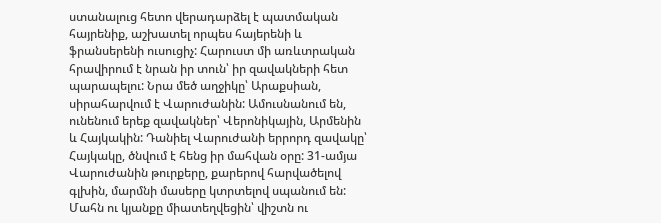ստանալուց հետո վերադարձել է պատմական հայրենիք, աշխատել որպես հայերենի և ֆրանսերենի ուսուցիչ: Հարուստ մի առևտրական հրավիրում է նրան իր տուն՝ իր զավակների հետ պարապելու: Նրա մեծ աղջիկը՝ Արաքսիան, սիրահարվում է Վարուժանին: Ամուսնանում են, ունենում երեք զավակներ՝ Վերոնիկային, Արմենին և Հայկակին: Դանիել Վարուժանի երրորդ զավակը՝ Հայկակը, ծնվում է հենց իր մահվան օրը: 31-ամյա Վարուժանին թուրքերը, քարերով հարվածելով գլխին, մարմնի մասերը կտրտելով սպանում են: Մահն ու կյանքը միատեղվեցին՝ վիշտն ու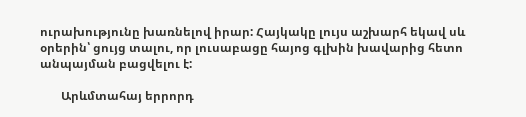ուրախությունը խառնելով իրար: Հայկակը լույս աշխարհ եկավ սև օրերին՝ ցույց տալու, որ լուսաբացը հայոց գլխին խավարից հետո անպայման բացվելու է:

       Արևմտահայ երրորդ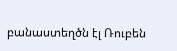բանաստեղծն էլ Ռուբեն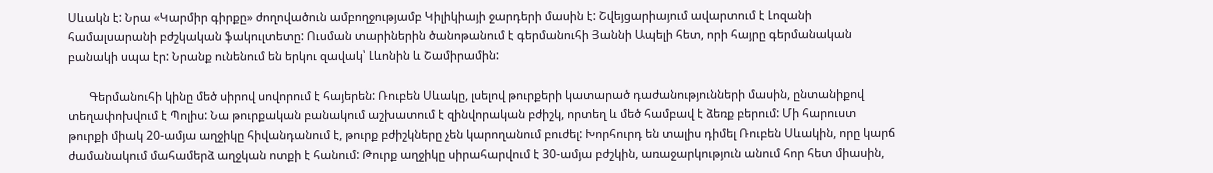Սևակն է: Նրա «Կարմիր գիրքը» ժողովածուն ամբողջությամբ Կիլիկիայի ջարդերի մասին է: Շվեյցարիայում ավարտում է Լոզանի համալսարանի բժշկական ֆակուլտետը: Ուսման տարիներին ծանոթանում է գերմանուհի Յաննի Ապելի հետ, որի հայրը գերմանական բանակի սպա էր: Նրանք ունենում են երկու զավակ՝ Լևոնին և Շամիրամին:

       Գերմանուհի կինը մեծ սիրով սովորում է հայերեն: Ռուբեն Սևակը, լսելով թուրքերի կատարած դաժանությունների մասին, ընտանիքով տեղափոխվում է Պոլիս: Նա թուրքական բանակում աշխատում է զինվորական բժիշկ, որտեղ և մեծ համբավ է ձեռք բերում: Մի հարուստ թուրքի միակ 20-ամյա աղջիկը հիվանդանում է, թուրք բժիշկները չեն կարողանում բուժել: Խորհուրդ են տալիս դիմել Ռուբեն Սևակին, որը կարճ ժամանակում մահամերձ աղջկան ոտքի է հանում: Թուրք աղջիկը սիրահարվում է 30-ամյա բժշկին, առաջարկություն անում հոր հետ միասին,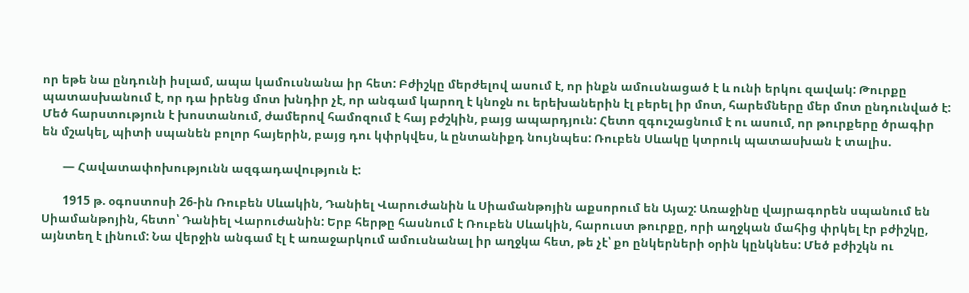որ եթե նա ընդունի իսլամ, ապա կամուսնանա իր հետ: Բժիշկը մերժելով ասում է, որ ինքն ամուսնացած է և ունի երկու զավակ: Թուրքը պատասխանում է, որ դա իրենց մոտ խնդիր չէ, որ անգամ կարող է կնոջն ու երեխաներին էլ բերել իր մոտ, հարեմները մեր մոտ ընդունված է: Մեծ հարստություն է խոստանում, ժամերով համոզում է հայ բժշկին, բայց ապարդյուն: Հետո զգուշացնում է ու ասում, որ թուրքերը ծրագիր են մշակել, պիտի սպանեն բոլոր հայերին, բայց դու կփրկվես, և ընտանիքդ նույնպես: Ռուբեն Սևակը կտրուկ պատասխան է տալիս.

       — Հավատափոխությունն ազգադավություն է:

       1915 թ. օգոստոսի 26-ին Ռուբեն Սևակին, Դանիել Վարուժանին և Սիամանթոյին աքսորում են Այաշ: Առաջինը վայրագորեն սպանում են Սիամանթոյին, հետո՝ Դանիել Վարուժանին: Երբ հերթը հասնում է Ռուբեն Սևակին, հարուստ թուրքը, որի աղջկան մահից փրկել էր բժիշկը, այնտեղ է լինում: Նա վերջին անգամ էլ է առաջարկում ամուսնանալ իր աղջկա հետ, թե չէ՝ քո ընկերների օրին կընկնես: Մեծ բժիշկն ու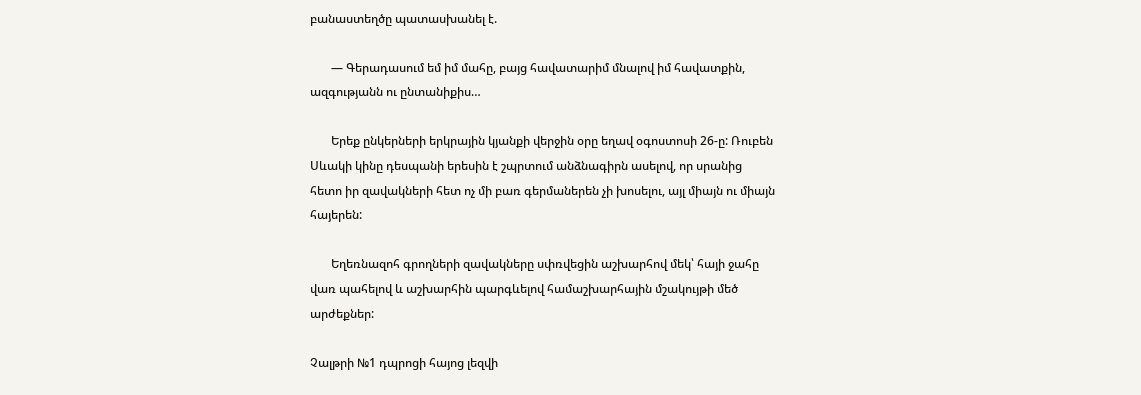բանաստեղծը պատասխանել է.

       — Գերադասում եմ իմ մահը, բայց հավատարիմ մնալով իմ հավատքին, ազգությանն ու ընտանիքիս…

       Երեք ընկերների երկրային կյանքի վերջին օրը եղավ օգոստոսի 26-ը: Ռուբեն Սևակի կինը դեսպանի երեսին է շպրտում անձնագիրն ասելով, որ սրանից հետո իր զավակների հետ ոչ մի բառ գերմաներեն չի խոսելու, այլ միայն ու միայն հայերեն:

       Եղեռնազոհ գրողների զավակները սփռվեցին աշխարհով մեկ՝ հայի ջահը վառ պահելով և աշխարհին պարգևելով համաշխարհային մշակույթի մեծ արժեքներ:

Չալթրի №1 դպրոցի հայոց լեզվի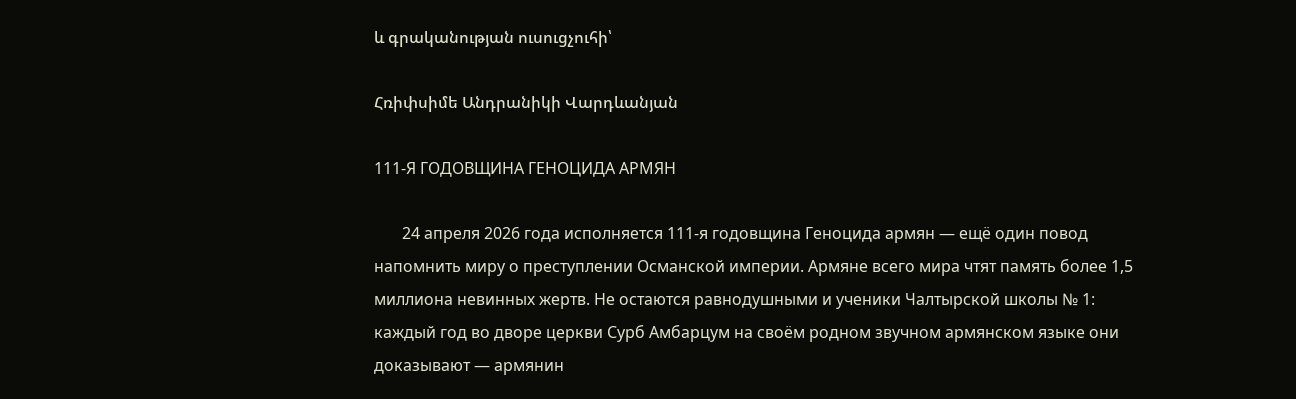և գրականության ուսուցչուհի՝

Հռիփսիմե Անդրանիկի Վարդևանյան

111-Я ГОДОВЩИНА ГЕНОЦИДА АРМЯН

       24 апреля 2026 года исполняется 111-я годовщина Геноцида армян — ещё один повод напомнить миру о преступлении Османской империи. Армяне всего мира чтят память более 1,5 миллиона невинных жертв. Не остаются равнодушными и ученики Чалтырской школы № 1: каждый год во дворе церкви Сурб Амбарцум на своём родном звучном армянском языке они доказывают — армянин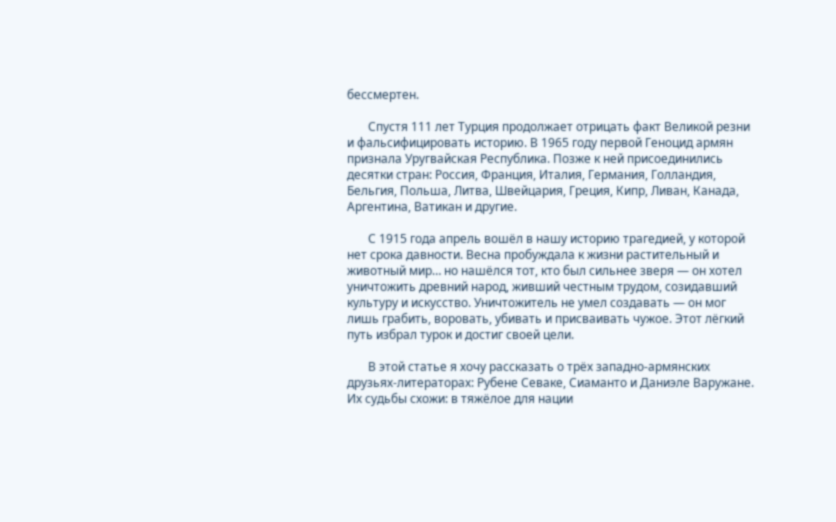бессмертен.

       Спустя 111 лет Турция продолжает отрицать факт Великой резни и фальсифицировать историю. В 1965 году первой Геноцид армян признала Уругвайская Республика. Позже к ней присоединились десятки стран: Россия, Франция, Италия, Германия, Голландия, Бельгия, Польша, Литва, Швейцария, Греция, Кипр, Ливан, Канада, Аргентина, Ватикан и другие.

       С 1915 года апрель вошёл в нашу историю трагедией, у которой нет срока давности. Весна пробуждала к жизни растительный и животный мир… но нашёлся тот, кто был сильнее зверя — он хотел уничтожить древний народ, живший честным трудом, созидавший культуру и искусство. Уничтожитель не умел создавать — он мог лишь грабить, воровать, убивать и присваивать чужое. Этот лёгкий путь избрал турок и достиг своей цели.

       В этой статье я хочу рассказать о трёх западно-армянских друзьях-литераторах: Рубене Севаке, Сиаманто и Даниэле Варужане. Их судьбы схожи: в тяжёлое для нации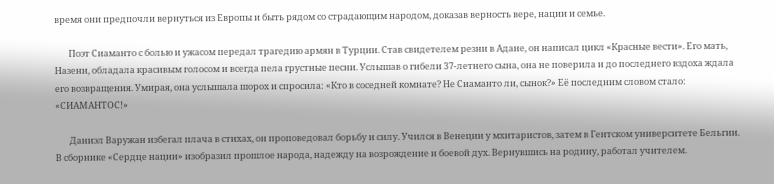время они предпочли вернуться из Европы и быть рядом со страдающим народом, доказав верность вере, нации и семье.

       Поэт Сиаманто с болью и ужасом передал трагедию армян в Турции. Став свидетелем резни в Адане, он написал цикл «Красные вести». Его мать, Назени, обладала красивым голосом и всегда пела грустные песни. Услышав о гибели 37-летнего сына, она не поверила и до последнего вздоха ждала его возвращения. Умирая, она услышала шорох и спросила: «Кто в соседней комнате? Не Сиаманто ли, сынок?» Её последним словом стало: «СИАМАНТОС!»

       Даниэл Варужан избегал плача в стихах, он проповедовал борьбу и силу. Учился в Венеции у мхитаристов, затем в Гентском университете Бельгии. В сборнике «Сердце нации» изобразил прошлое народа, надежду на возрождение и боевой дух. Вернувшись на родину, работал учителем.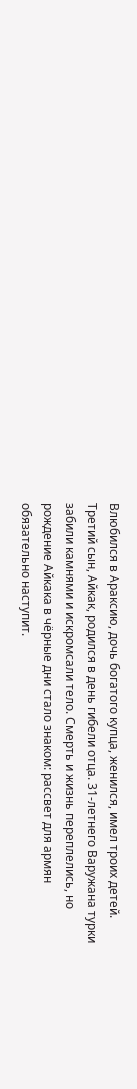Влюбился в Араксию, дочь богатого купца, женился, имел троих детей. Третий сын, Айкак, родился в день гибели отца. 31-летнего Варужана турки забили камнями и искромсали тело. Смерть и жизнь переплелись, но рождение Айкака в чёрные дни стало знаком: рассвет для армян обязательно наступит.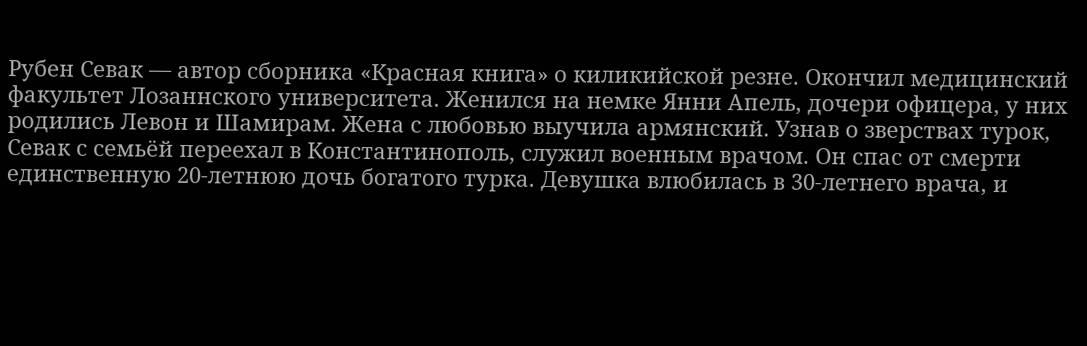Рубен Севак — автор сборника «Красная книга» о киликийской резне. Окончил медицинский факультет Лозаннского университета. Женился на немке Янни Апель, дочери офицера, у них родились Левон и Шамирам. Жена с любовью выучила армянский. Узнав о зверствах турок, Севак с семьёй переехал в Константинополь, служил военным врачом. Он спас от смерти единственную 20-летнюю дочь богатого турка. Девушка влюбилась в 30-летнего врача, и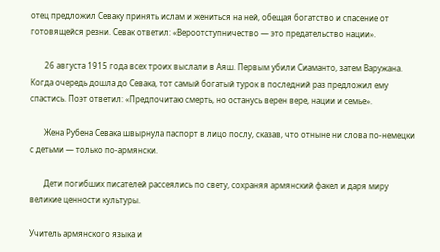отец предложил Севаку принять ислам и жениться на ней, обещая богатство и спасение от готовящейся резни. Севак ответил: «Вероотступничество — это предательство нации».

       26 августа 1915 года всех троих выслали в Аяш. Первым убили Сиаманто, затем Варужана. Когда очередь дошла до Севака, тот самый богатый турок в последний раз предложил ему спастись. Поэт ответил: «Предпочитаю смерть, но останусь верен вере, нации и семье».

       Жена Рубена Севака швырнула паспорт в лицо послу, сказав, что отныне ни слова по-немецки с детьми — только по-армянски.

       Дети погибших писателей рассеялись по свету, сохраняя армянский факел и даря миру великие ценности культуры.

Учитель армянского языка и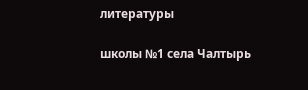литературы

школы №1 села Чалтырь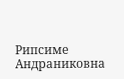Рипсиме Андраниковна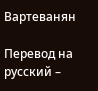Вартеванян

Перевод на русский –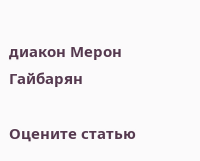диакон Мерон Гайбарян

Оцените статью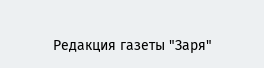Редакция газеты "Заря"